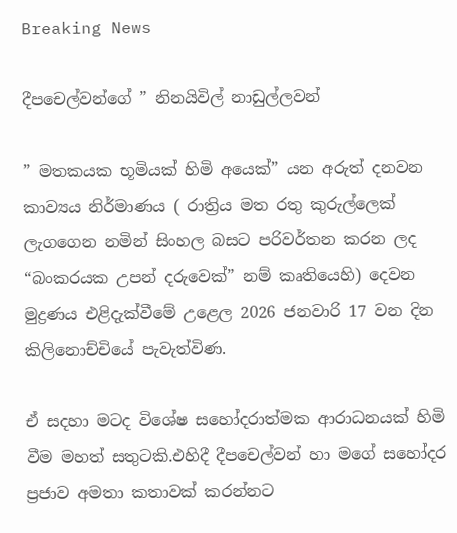Breaking News

දීපචෙල්වන්ගේ ” නිනයිවිල් නාඩුල්ලවන්

” මතකයක භූමියක් හිමි අයෙක්” යන අරුත් දනවන කාව්‍යය නිර්මාණය ( රාත්‍රිය මත රතු කුරුල්ලෙක් ලැගගෙන නමින් සිංහල බසට පරිවර්තන කරන ලද “බංකරයක උපන් දරුවෙක්” නම් කෘතියෙහි) දෙවන මුද්‍රණය එළිදැක්වීමේ උළෙල 2026 ජනවාරි 17 වන දින කිලිනොච්චියේ පැවැත්විණ.

ඒ සදහා මටද විශේෂ සහෝදරාත්මක ආරාධනයක් හිමි වීම මහත් සතුටකි.එහිදී දීපචෙල්වන් හා මගේ සහෝදර ප්‍රජාව අමතා කතාවක් කරන්නට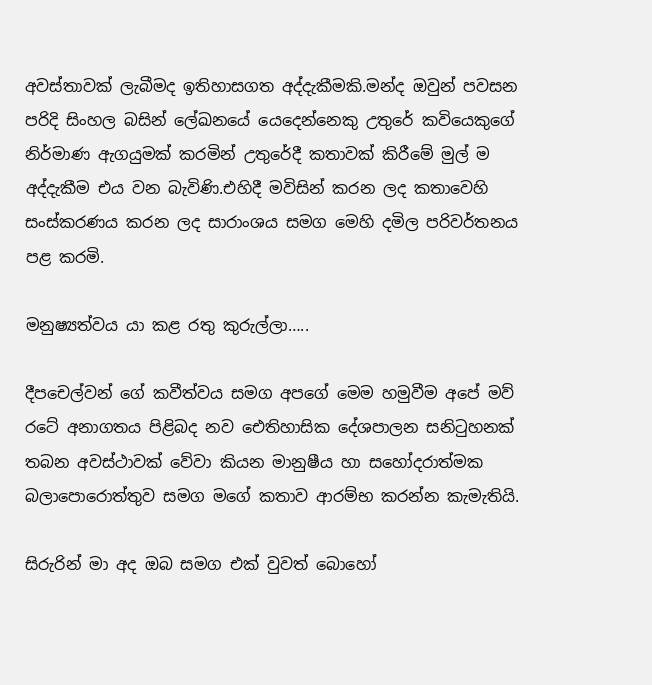අවස්තාවක් ලැබීමද ඉතිහාසගත අද්දැකීමකි.මන්ද ඔවුන් පවසන පරිදි සිංහල බසින් ලේඛනයේ යෙදෙන්නෙකු උතුරේ කවියෙකුගේ නිර්මාණ ඇගයුමක් කරමින් උතුරේදී කතාවක් කිරීමේ මුල් ම අද්දැකීම එය වන බැවිණි.එහිදී මවිසින් කරන ලද කතාවෙහි සංස්කරණය කරන ලද සාරාංශය සමග මෙහි දමිල පරිවර්තනය පළ කරමි.

මනුෂ්‍යත්වය යා කළ රතු කුරුල්ලා…..

දීපචෙල්වන් ගේ කවීත්වය සමග අපගේ මෙම හමුවීම අපේ මව් රටේ අනාගතය පිළිබද නව ඓතිහාසික දේශපාලන සනිටුහනක් තබන අවස්ථාවක් වේවා කියන මානුෂීය හා සහෝදරාත්මක බලාපොරොත්තුව සමග මගේ කතාව ආරම්භ කරන්න කැමැතියි.

සිරුරින් මා අද ඔබ සමග එක් වුවත් බොහෝ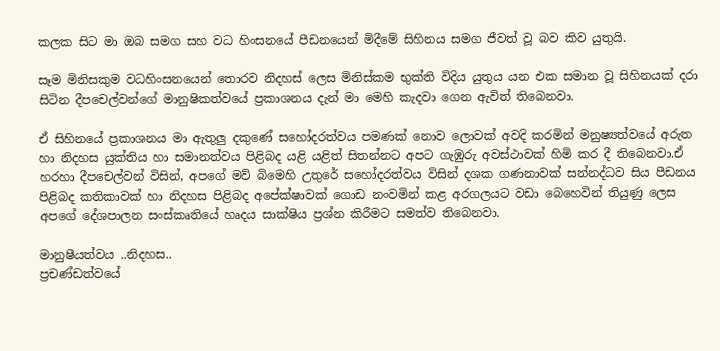කලක සිට මා ඔබ සමග සහ වධ හිංසනයේ පීඩනයෙන් මිදීමේ සිහිනය සමග ජීවත් වූ බව කිව යුතුයි.

සෑම මිනිසකුම වධහිංසනයෙන් තොරව නිදහස් ලෙස මිනිස්කම භුක්ති විදිය යුතුය යන එක සමාන වූ සිහිනයක් දරා සිටින දීපචෙල්වන්ගේ මානුෂිකත්වයේ ප්‍රකාශනය දැන් මා මෙහි කැදවා ගෙන ඇවිත් තිබෙනවා.

ඒ සිහිනයේ ප්‍රකාශනය මා ඇතුලු දකුණේ සහෝදරත්වය පමණක් නොව ලොවක් අවදි කරමින් මනුෂ්‍යත්වයේ අරුත හා නිදහස යුක්තිය හා සමානත්වය පිළිබද යළි ‍යළිත් සිතන්නට අපට ගැඹුරු අවස්ථාවක් හිමි කර දී තිබෙනවා.ඒ හරහා දීපචෙල්වන් විසින්, අපගේ මව් බිමෙහි උතුරේ සහෝදරත්වය විසින් දශක ගණනාවක් සන්නද්ධව සිය පීඩනය පිළිබද කතිකාවක් හා නිදහස පිළිබද අපේක්ෂාවක් ගොඩ නංවමින් කළ අරගලයට වඩා බෙහෙවින් තියුණු ලෙස අපගේ දේශපාලන සංස්කෘතියේ හෘදය සාක්ෂිය ප්‍රශ්න කිරීමට සමත්ව තිබෙනවා.

මානුෂීයත්වය ..නිදහස..
ප්‍රචණ්ඩත්වයේ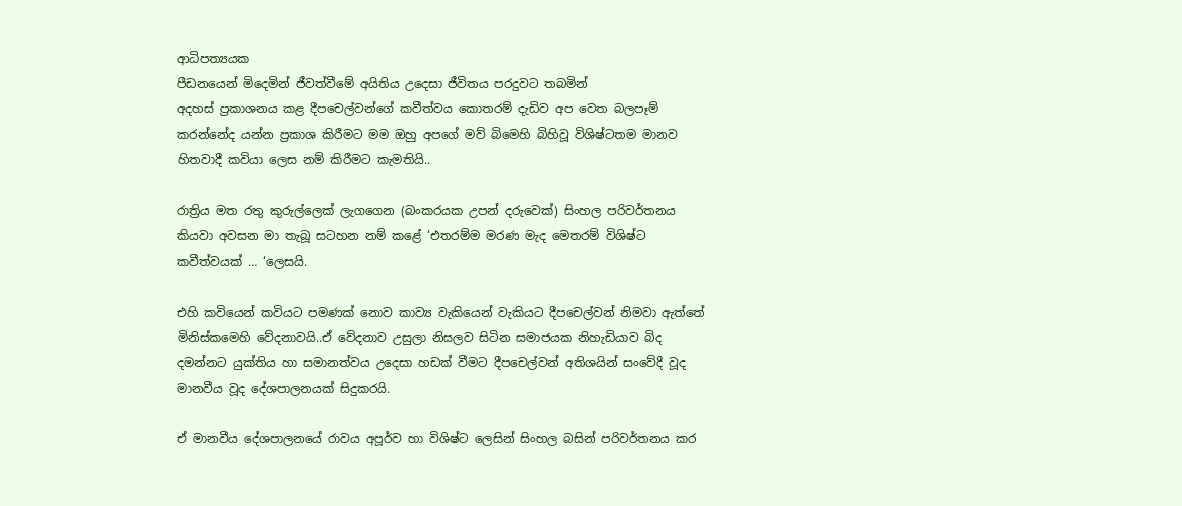ආධිපත්‍යයක
පීඩනයෙන් මිදෙමින් ජීවත්වීමේ අයිතිය උදෙසා ජීවිතය පරදුවට තබමින්
අදහස් ප්‍රකාශනය කළ දීපචෙල්වන්ගේ කවීත්වය කොතරම් දැඩිව අප වෙත බලපෑම් කරන්නේද යන්න ප්‍රකාශ කිරීමට මම ඔහු අපගේ මව් බිමෙහි බිහිවූ විශිෂ්ටතම මානව හිතවාදී කවියා ලෙස නම් කිරීමට කැමතියි..

රාත්‍රිය මත රතු කුරුල්ලෙක් ලැගගෙන (බංකරයක උපන් දරුවෙක්) සිංහල පරිවර්තනය කියවා අවසන මා තැබූ සටහන නම් කළේ ‘එතරම්ම මරණ මැද මෙතරම් විශිෂ්ට කවීත්වයක් … ‘ලෙසයි.

එහි කවියෙන් කවියට පමණක් නොව කාව්‍ය වැකියෙන් වැකියට දීපචෙල්වන් නිමවා ඇත්තේ මිනිස්කමෙහි වේදනාවයි..ඒ වේදනාව උසුලා නිසලව සිටින සමාජයක නිහැඩියාව බිද දමන්නට යුක්තිය හා සමානත්වය උදෙසා හඩක් වීමට දීපචෙල්වන් අතිශයින් සංවේදී වූද මානවීය වූද දේශපාලනයක් සිදුකරයි.

ඒ මානවීය දේශපාලනයේ රාවය අපූර්ව හා විශිෂ්ට ලෙසින් සිංහල බසින් පරිවර්තනය කර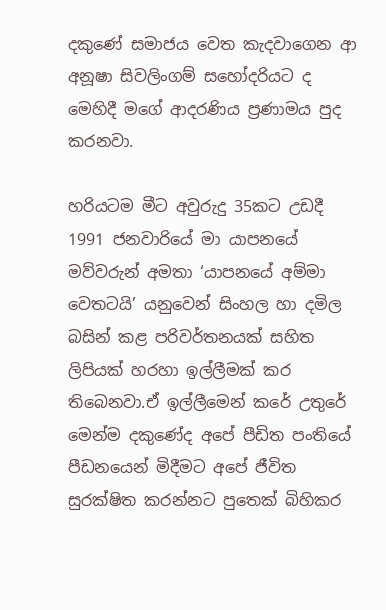දකුණේ සමාජය වෙත කැදවාගෙන ආ අනූෂා සිවලිංගම් සහෝදරියට ද මෙහිදී මගේ ආදරණිය ප්‍රණාමය පුද කරනවා.

හරියටම මීට අවුරුදු 35කට උඩදී 1991 ජනවාරියේ මා යාපනයේ මව්වරුන් අමතා ‘යාපනයේ අම්මා වෙතටයි’ යනුවෙන් සිංහල හා දමිල බසින් කළ පරිවර්තනයක් සහිත ලිපියක් හරහා ඉල්ලීමක් කර තිබෙනවා.ඒ ඉල්ලීමෙන් කරේ උතුරේ මෙන්ම දකුණේද අපේ පීඩිත පංතියේ පීඩනයෙන් මිදීමට අපේ ජීවිත සුරක්ෂිත කරන්නට පුතෙක් බිහිකර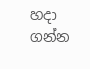හදා ගන්න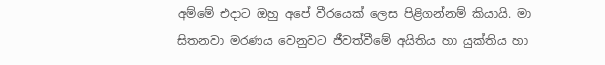අම්මේ එදාට ඔහු අපේ වීරයෙක් ලෙස පිළිගන්නම් කියායි. මා සිතනවා මරණය වෙනුවට ජීවත්වීමේ අයිතිය හා යුක්තිය හා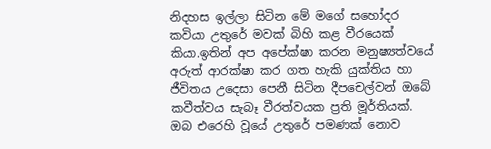නිදහස ඉල්ලා සිටින මේ මගේ සහෝදර කවියා උතුරේ මවක් බිහි කළ වීරයෙක් කියා.ඉතින් අප අපේක්ෂා කරන මනුෂ්‍යත්වයේ අරුත් ආරක්ෂා කර ගත හැකි යුක්තිය හා ජීවිතය උදෙසා පෙනී සිටින දීපචෙල්වන් ඔබේ කවීත්වය සැබෑ වීරත්වයක ප්‍රති මූර්තියක්.
ඔබ එරෙහි වූයේ උතුරේ පමණක් නොව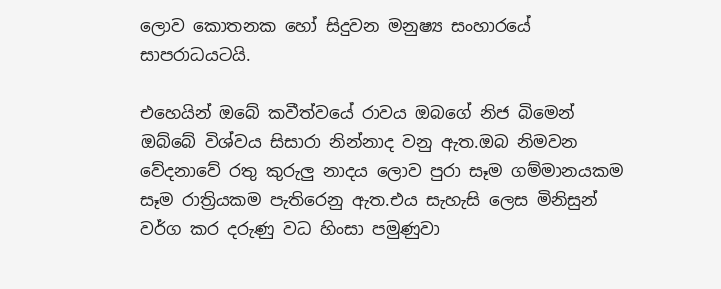ලොව කොතනක හෝ සිදුවන මනුෂ්‍ය සංහාරයේ සාපරාධයටයි.

එහෙයින් ඔබේ කවීත්වයේ රාවය ඔබගේ නිජ බිමෙන් ඔබ්බේ විශ්වය සිසාරා නින්නාද වනු ඇත.ඔබ නිමවන වේදනාවේ රතු කුරුලු නාදය ලොව පුරා සෑම ගම්මානයකම සෑම රාත්‍රියකම පැතිරෙනු ඇත.එය සැහැසි ලෙස මිනිසුන් වර්ග කර දරුණු වධ හිංසා පමුණුවා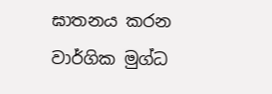ඝාතනය කරන වාර්ගික මුග්ධ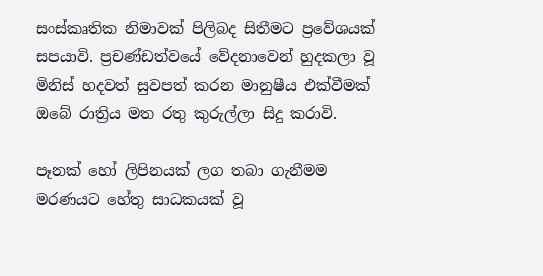සංස්කෘතික නිමාවක් පිලිබද සිතීමට ප්‍රවේශයක් සපයාවි. ප්‍රචණ්ඩත්වයේ වේදනාවෙන් හුදකලා වූ මිනිස් හදවත් සුවපත් කරන මානුෂීය එක්වීමක් ඔබේ රාත්‍රිය මත රතු කුරුල්ලා සිදු කරාවි.

පෑනක් හෝ ලිපිනයක් ලග තබා ගැනීමම මරණයට හේතු සාධකයක් වූ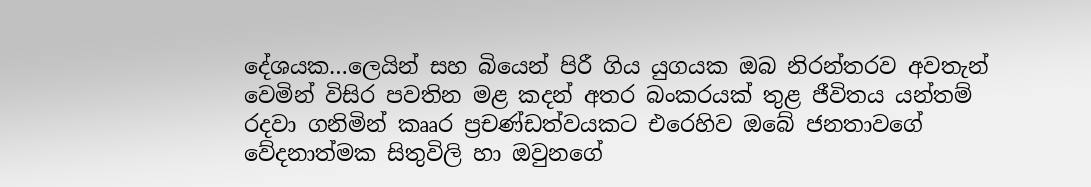දේශයක…ලෙයින් සහ බියෙන් පිරී ගිය යුගයක ඔබ නිරන්තරව අවතැන් වෙමින් විසිර පවතින මළ කදන් අතර බංකරයක් තුළ ජීවිතය යන්තම් රදවා ගනිමින් කෲර ප්‍රචණ්ඩත්වයකට එරෙහිව ඔබේ ජනතාවගේ වේදනාත්මක සිතුවිලි හා ඔවුනගේ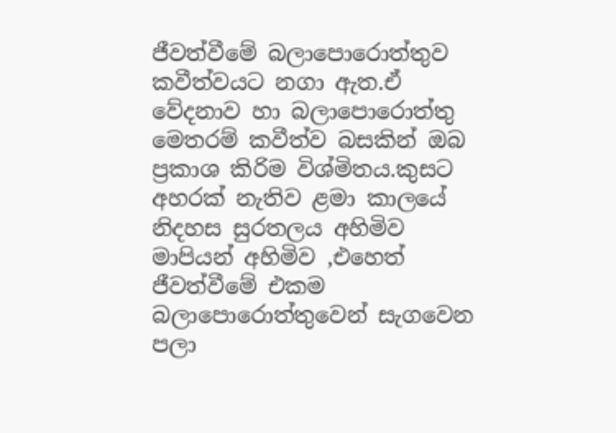ජීවත්වීමේ බලාපොරොත්තුව කවීත්වයට නගා ඇත.ඒ වේදනාව හා බලාපොරොත්තු මෙතරම් කවීත්ව බසකින් ඔබ ප්‍රකාශ කිරිම විශ්මිතය.කුසට අහරක් නැතිව ළමා කාලයේ නිදහස සුරතලය අහිමිව මාපියන් අහිමිව ,එහෙත් ජීවත්වීමේ එකම බලාපොරොත්තුවෙන් සැගවෙන පලා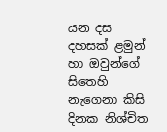යන දස දහසක් ළමුන් හා ඔවුන්ගේ සිතෙහි නැගෙනා කිසි දිනක නිශ්චිත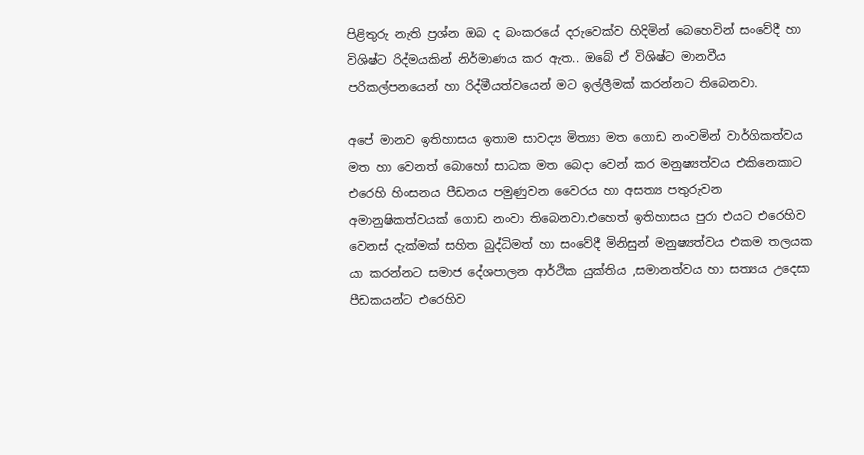පිළිතුරු නැති ප්‍රශ්න ඔබ ද බංකරයේ දරුවෙක්ව හිදිමින් බෙහෙවින් සංවේදී හා විශිෂ්ට රිද්මයකින් නිර්මාණය කර ඇත.. ඔබේ ඒ විශිෂ්ට මානවීය පරිකල්පනයෙන් හා රිද්මීයත්වයෙන් මට ඉල්ලීමක් කරන්නට තිබෙනවා.

අපේ මානව ඉතිහාසය ඉතාම සාවද්‍ය මිත්‍යා මත ගොඩ නංවමින් වාර්ගිකත්වය මත හා වෙනත් බොහෝ සාධක මත බෙදා වෙන් කර මනුෂ්‍යත්වය එකිනෙකාට එරෙහි හිංසනය පීඩනය පමුණුවන වෛරය හා අසත්‍ය පතුරුවන අමානුෂිකත්වයක් ගොඩ නංවා තිබෙනවා.එහෙත් ඉතිහාසය පුරා එයට එරෙහිව වෙනස් දැක්මක් සහිත බුද්ධිමත් හා සංවේදී මිනිසුන් මනුෂ්‍යත්වය එකම තලයක යා කරන්නට සමාජ දේශපාලන ආර්ථික යුක්තිය ,සමානත්වය හා සත්‍යය උදෙසා පීඩකයන්ට එරෙහිව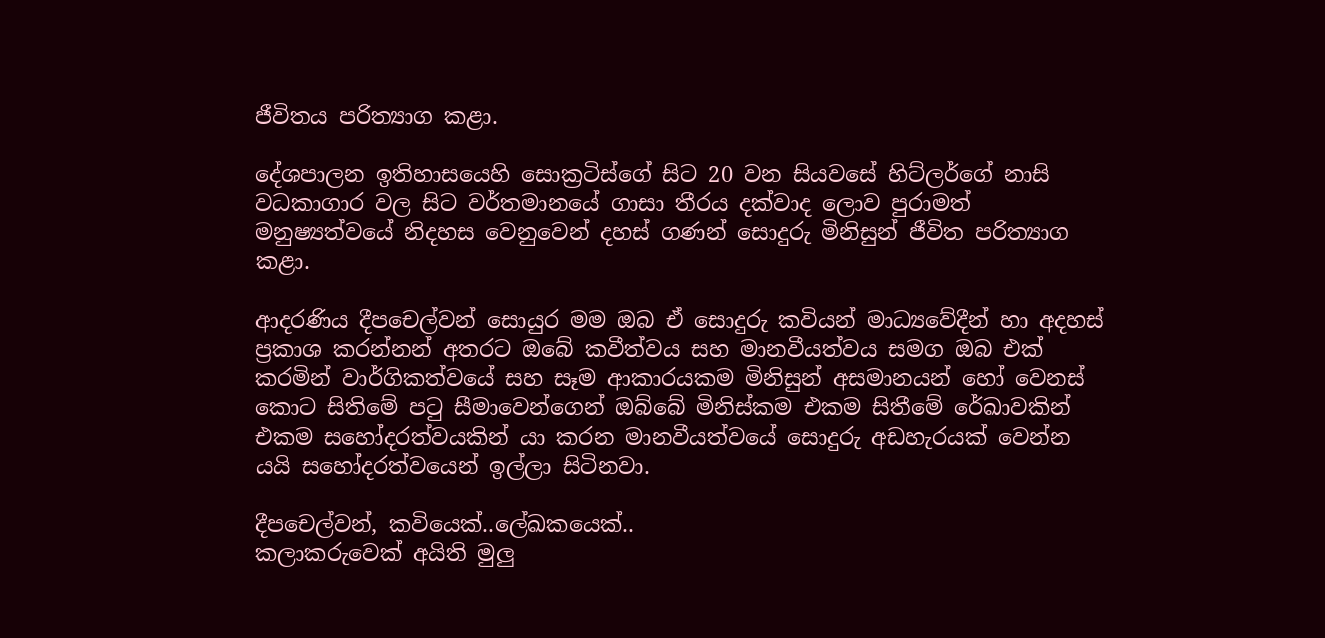ජීවිතය පරිත්‍යාග කළා.

දේශපාලන ඉතිහාසයෙහි සොක්‍රටිස්ගේ සිට 20 වන සියවසේ හිට්ලර්ගේ නාසි වධකාගාර වල සිට වර්තමානයේ ගාසා තීරය දක්වාද ලොව පුරාමත් මනුෂ්‍යත්වයේ නිදහස වෙනුවෙන් දහස් ගණන් සොදුරු මිනිසුන් ජීවිත පරිත්‍යාග කළා.

ආදරණිය දීපචෙල්වන් සොයුර මම ඔබ ඒ සොදුරු කවියන් මාධ්‍යවේදීන් හා අදහස් ප්‍රකාශ කරන්නන් අතරට ඔබේ කවීත්වය සහ මානවීයත්වය සමග ඔබ එක් කරමින් වාර්ගිකත්වයේ සහ සෑම ආකාරයකම මිනිසුන් අසමානයන් හෝ වෙනස් කොට සිතිමේ පටු සීමාවෙන්ගෙන් ඔබ්බේ මිනිස්කම එකම සිතීමේ රේඛාවකින් එකම සහෝදරත්වයකින් යා කරන මානවීයත්වයේ සොදුරු අඩහැරයක් වෙන්න යයි සහෝදරත්වයෙන් ඉල්ලා සිටිනවා.

දීපචෙල්වන්, කවියෙක්..ලේඛකයෙක්..
කලාකරුවෙක් අයිති මුලු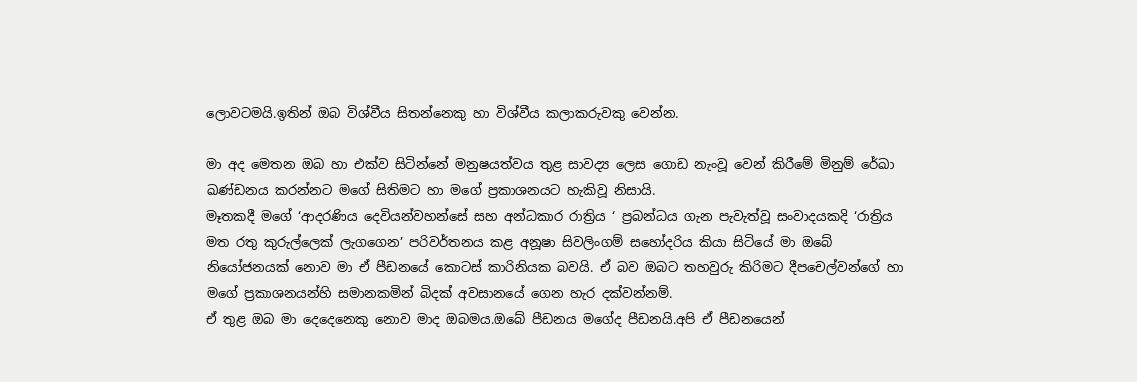ලොවටමයි.ඉතින් ඔබ විශ්වීය සිතන්නෙකු හා විශ්වීය කලාකරුවකු වෙන්න.

මා අද මෙතන ඔබ හා එක්ව සිටින්නේ මනුෂයත්වය තුළ සාවද්‍ය ලෙස ගොඩ නැංවූ වෙන් කිරීමේ මිනුම් රේඛා ඛණ්ඩනය කරන්නට මගේ සිතිමට හා මගේ ප්‍රකාශනයට හැකිවූ නිසායි.
මෑතකදී මගේ ‘ආදරණිය දෙවියන්වහන්සේ සහ අන්ධකාර රාත්‍රිය ‘ ප්‍රබන්ධය ගැන පැවැත්වූ සංවාදයකදි ‘රාත්‍රිය මත රතු කුරුල්ලෙක් ලැගගෙන’ පරිවර්තනය කළ අනූෂා සිවලිංගම් සහෝදරිය කියා සිටියේ මා ඔබේ නියෝජනයක් නොව මා ඒ පීඩනයේ කොටස් කාරිනියක බවයි. ඒ බව ඔබට තහවුරු කිරිමට දීපචෙල්වන්ගේ හා මගේ ප්‍රකාශනයන්හි සමානකමින් බිදක් අවසානයේ ගෙන හැර දක්වන්නම්.
ඒ තුළ ඔබ මා දෙදෙනෙකු නොව මාද ඔබමය.ඔබේ පීඩනය මගේද පීඩනයි.අපි ඒ පීඩනයෙන්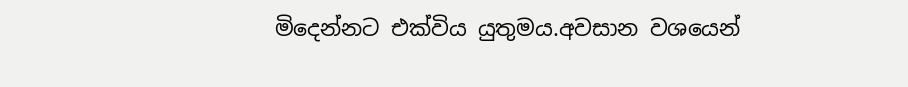මිදෙන්නට එක්විය යුතුමය.අවසාන වශයෙන්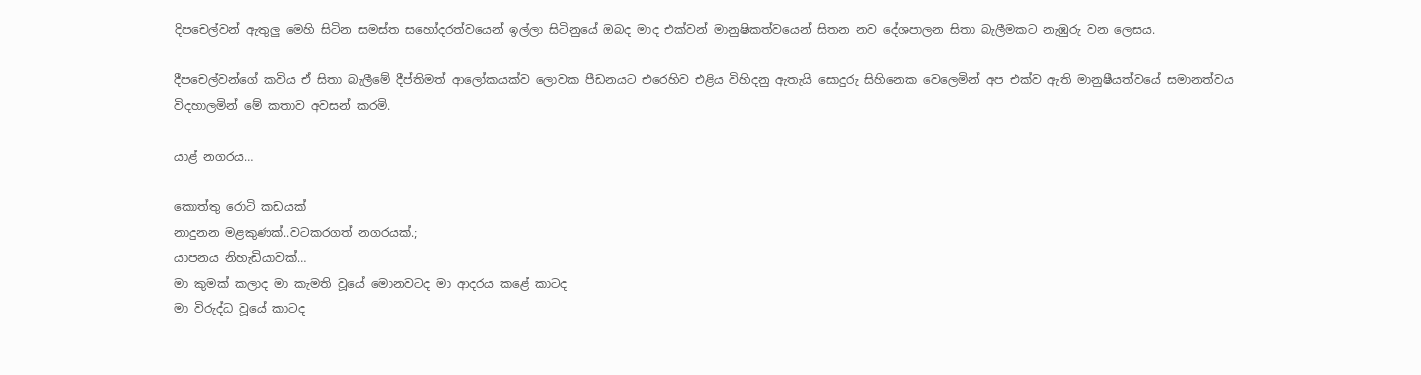දිපචෙල්වන් ඇතුලු මෙහි සිටින සමස්ත සහෝදරත්වයෙන් ඉල්ලා සිටිනුයේ ඔබද මාද එක්වන් මානුෂිකත්වයෙන් සිතන නව දේශපාලන සිතා බැලීමකට නැඹුරු වන ලෙසය.

දීපචෙල්වන්ගේ කවිය ඒ සිතා බැලීමේ දීප්තිමත් ආලෝකයක්ව ලොවක පීඩනයට එරෙහිව එළිය විහිදනු ඇතැයි සොදුරු සිහිනෙක වෙලෙමින් අප එක්ව ඇති මානුෂීයත්වයේ සමානත්වය විදහාලමින් මේ කතාව අවසන් කරමි.

යාළ් නගරය…

කොත්තු රොටි කඩයක්
නාදුනන මළකුණක්..වටකරගත් නගරයක්.;
යාපනය නිහැඩියාවක්…
මා කුමක් කලාද මා කැමති වූයේ මොනවටද මා ආදරය කළේ කාටද
මා විරුද්ධ වූයේ කාටද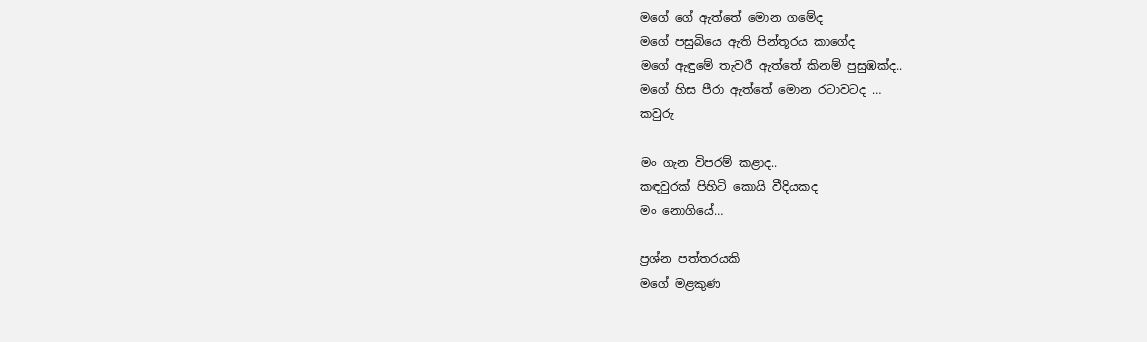මගේ ගේ ඇත්තේ මොන ගමේද
මගේ පසුබියෙ ඇති පින්තූරය කාගේද
මගේ ඇඳුමේ තැවරී ඇත්තේ කිනම් පුසුඹක්ද..
මගේ හිස පීරා ඇත්තේ මොන රටාවටද …
කවුරු

මං ගැන විපරම් කළාද..
කඳවුරක් පිහිටි කොයි වීදියකද
මං නොගියේ…

ප්‍රශ්න පත්තරයකි
මගේ මළකුණ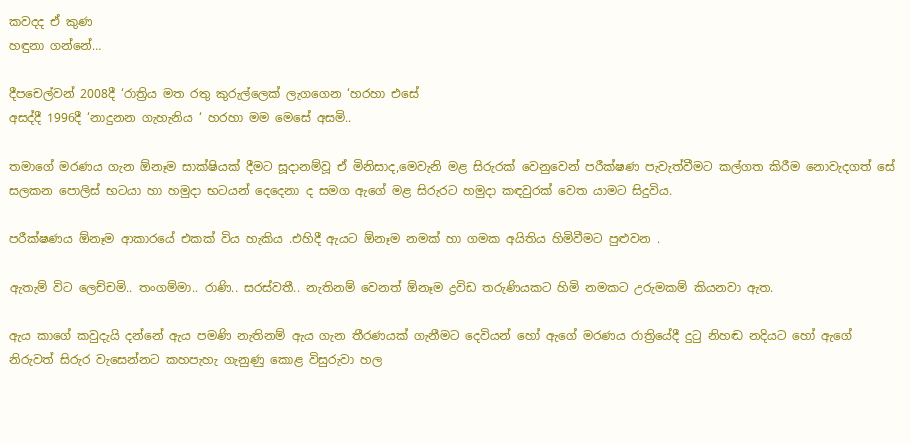කවදද ඒ කුණ
හඳුනා ගන්නේ…

දීපචෙල්වන් 2008දී ‘රාත්‍රිය මත රතු කුරුල්ලෙක් ලැගගෙන ‘හරහා එසේ
අසද්දී 1996දී ‘නාදුනන ගැහැනිය ‘ හරහා මම මෙසේ අසමි..

තමාගේ මරණය ගැන ඕනෑම සාක්ෂියක් දීමට සූදානම්වූ ඒ මිනිසාද,මෙවැනි මළ සිරුරක් වෙනුවෙන් පරීක්ෂණ පැවැත්වීමට කල්ගත කිරීම නොවැදගත් සේ සලකන පොලිස් භටයා හා හමුදා භටයන් දෙදෙනා ද සමග ඇගේ මළ සිරුරට හමුදා කඳවුරක් වෙත යාමට සිදුවිය.

පරීක්ෂණය ඕනෑම ආකාරයේ එකක් විය හැකිය .එහිදී ඇයට ඕනෑම නමක් හා ගමක අයිතිය හිමිවීමට පුළුවන .

ඇතැම් විට ලෙච්චමි.. තංගම්මා.. රාණි.. සරස්වතී.. නැතිනම් වෙනත් ඕනෑම ද්‍රවිඩ තරුණියකට හිමි නමකට උරුමකම් කියනවා ඇත.

ඇය කාගේ කවුදැයි දන්නේ ඇය පමණි නැතිනම් ඇය ගැන තීරණයක් ගැනීමට දෙවියන් හෝ ඇගේ මරණය රාත්‍රියේදී දුටු නිහඬ නදියට හෝ ඇගේ නිරුවත් සිරුර වැසෙන්නට කහපැහැ ගැනුණු කොළ විසුරුවා හල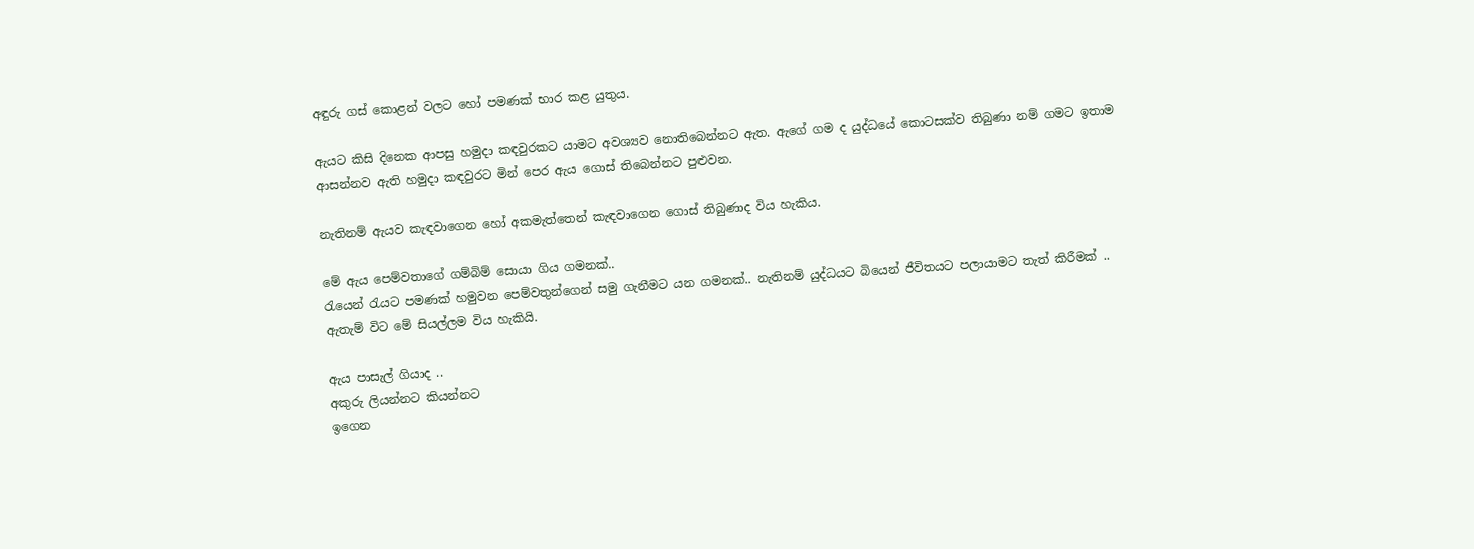අඳුරු ගස් කොළන් වලට හෝ පමණක් භාර කළ යුතුය.

ඇයට කිසි දිනෙක ආපසු හමුදා කඳවුරකට යාමට අවශ්‍යව නොතිබෙන්නට ඇත. ඇගේ ගම ද යුද්ධයේ කොටසක්ව තිබුණා නම් ගමට ඉතාම ආසන්නව ඇති හමුදා කඳවුරට මින් පෙර ඇය ගොස් තිබෙන්නට පුළුවන.

නැතිනම් ඇයව කැඳවාගෙන හෝ අකමැත්තෙන් කැඳවාගෙන ගොස් තිබුණාද විය හැකිය.

මේ ඇය පෙම්වතාගේ ගම්බිම් සොයා ගිය ගමනක්..
රැයෙන් රැයට පමණක් හමුවන පෙම්වතුන්ගෙන් සමු ගැනීමට යන ගමනක්.. නැතිනම් යුද්ධයට බියෙන් ජීවිතයට පලායාමට තැත් කිරීමක් ..
ඇතැම් විට මේ සියල්ලම විය හැකියි.

ඇය පාසැල් ගියාද ..
අකුරු ලියන්නට කියන්නට
ඉගෙන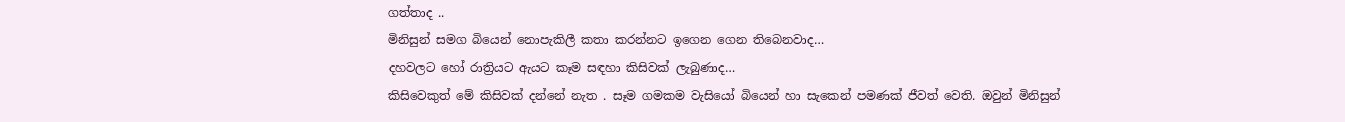ගත්තාද ..
මිනිසුන් සමග බියෙන් නොපැකිලී කතා කරන්නට ඉගෙන ගෙන තිබෙනවාද…
දහවලට හෝ රාත්‍රියට ඇයට කෑම සඳහා කිසිවක් ලැබුණාද…
කිසිවෙකුත් මේ කිසිවක් දන්නේ නැත . සෑම ගමකම වැසියෝ බියෙන් හා සැකෙන් පමණක් ජීවත් වෙති. ඔවුන් මිනිසුන්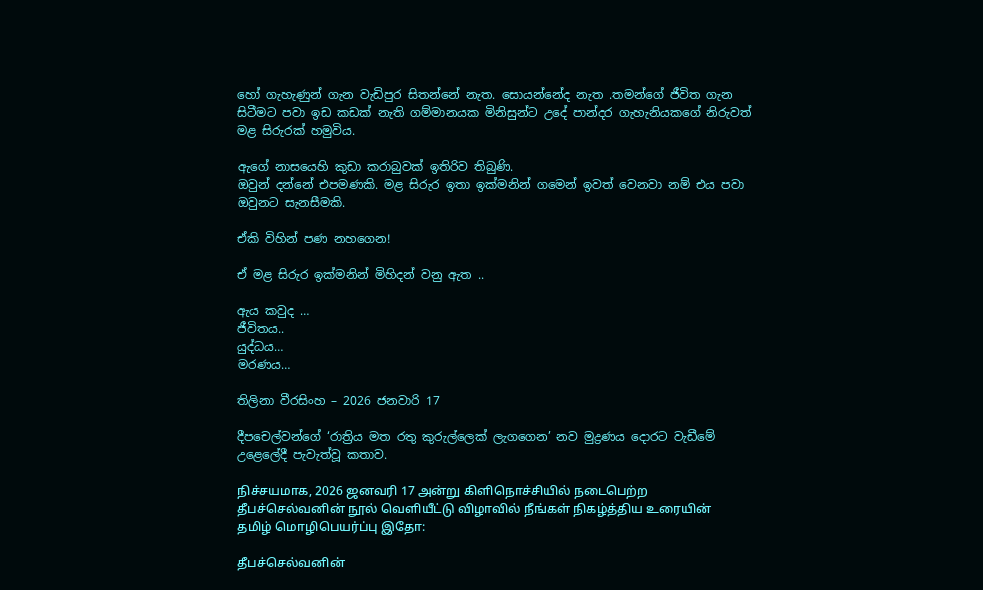හෝ ගැහැණුන් ගැන වැඩිපුර සිතන්නේ නැත. සොයන්නේද නැත .තමන්ගේ ජීවිත ගැන සිටීමට පවා ඉඩ කඩක් නැති ගම්මානයක මිනිසුන්ට උදේ පාන්දර ගැහැනියකගේ නිරුවත් මළ සිරුරක් හමුවිය.

ඇගේ නාසයෙහි කුඩා කරාබුවක් ඉතිරිව තිබුණි.
ඔවුන් දන්නේ එපමණකි. මළ සිරුර ඉතා ඉක්මනින් ගමෙන් ඉවත් වෙනවා නම් එය පවා ඔවුනට සැනසීමකි.

ඒකි විහින් පණ නහගෙන!

ඒ මළ සිරුර ඉක්මනින් මිහිදන් වනු ඇත ..

ඇය කවුද …
ජීවිතය..
යුද්ධය…
මරණය…

තිලිනා වීරසිංහ – 2026 ජනවාරි 17

දීපචෙල්වන්ගේ ‘රාත්‍රිය මත රතු කුරුල්ලෙක් ලැගගෙන’ නව මුද්‍රණය දොරට වැඩීමේ උළෙලේදී පැවැත්වූ කතාව.

நிச்சயமாக, 2026 ஜனவரி 17 அன்று கிளிநொச்சியில் நடைபெற்ற தீபச்செல்வனின் நூல் வெளியீட்டு விழாவில் நீங்கள் நிகழ்த்திய உரையின் தமிழ் மொழிபெயர்ப்பு இதோ:

தீபச்செல்வனின்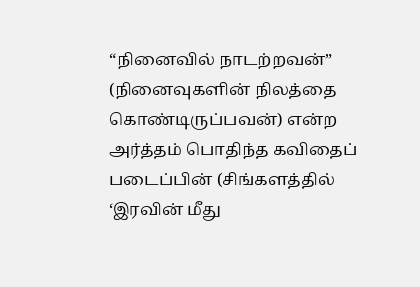“நினைவில் நாடற்றவன்” (நினைவுகளின் நிலத்தை கொண்டிருப்பவன்) என்ற அர்த்தம் பொதிந்த கவிதைப் படைப்பின் (சிங்களத்தில் ‘இரவின் மீது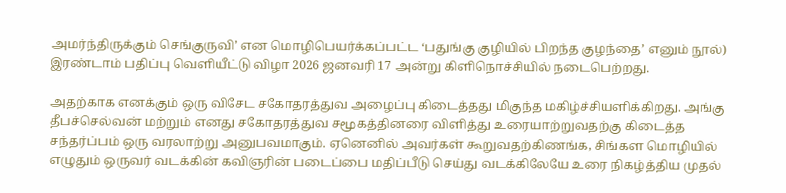அமர்ந்திருக்கும் செங்குருவி’ என மொழிபெயர்க்கப்பட்ட ‘பதுங்கு குழியில் பிறந்த குழந்தை’ எனும் நூல்) இரண்டாம் பதிப்பு வெளியீட்டு விழா 2026 ஜனவரி 17 அன்று கிளிநொச்சியில் நடைபெற்றது.

அதற்காக எனக்கும் ஒரு விசேட சகோதரத்துவ அழைப்பு கிடைத்தது மிகுந்த மகிழ்ச்சியளிக்கிறது. அங்கு தீபச்செல்வன் மற்றும் எனது சகோதரத்துவ சமூகத்தினரை விளித்து உரையாற்றுவதற்கு கிடைத்த சந்தர்ப்பம் ஒரு வரலாற்று அனுபவமாகும். ஏனெனில் அவர்கள் கூறுவதற்கிணங்க, சிங்கள மொழியில் எழுதும் ஒருவர் வடக்கின் கவிஞரின் படைப்பை மதிப்பீடு செய்து வடக்கிலேயே உரை நிகழ்த்திய முதல்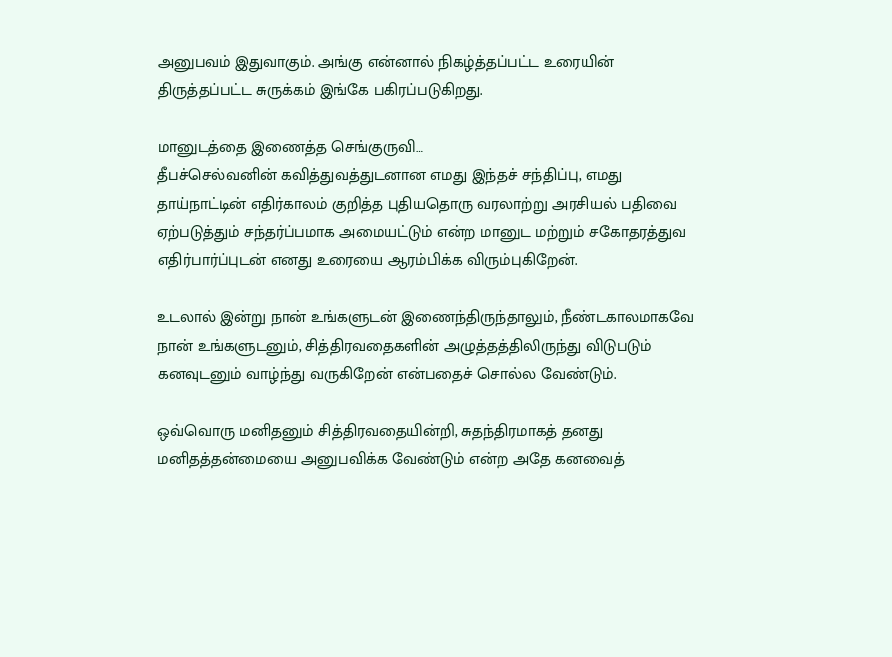அனுபவம் இதுவாகும். அங்கு என்னால் நிகழ்த்தப்பட்ட உரையின் திருத்தப்பட்ட சுருக்கம் இங்கே பகிரப்படுகிறது.

மானுடத்தை இணைத்த செங்குருவி…
தீபச்செல்வனின் கவித்துவத்துடனான எமது இந்தச் சந்திப்பு, எமது தாய்நாட்டின் எதிர்காலம் குறித்த புதியதொரு வரலாற்று அரசியல் பதிவை ஏற்படுத்தும் சந்தர்ப்பமாக அமையட்டும் என்ற மானுட மற்றும் சகோதரத்துவ எதிர்பார்ப்புடன் எனது உரையை ஆரம்பிக்க விரும்புகிறேன்.

உடலால் இன்று நான் உங்களுடன் இணைந்திருந்தாலும், நீண்டகாலமாகவே நான் உங்களுடனும், சித்திரவதைகளின் அழுத்தத்திலிருந்து விடுபடும் கனவுடனும் வாழ்ந்து வருகிறேன் என்பதைச் சொல்ல வேண்டும்.

ஒவ்வொரு மனிதனும் சித்திரவதையின்றி, சுதந்திரமாகத் தனது மனிதத்தன்மையை அனுபவிக்க வேண்டும் என்ற அதே கனவைத்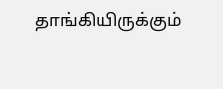தாங்கியிருக்கும்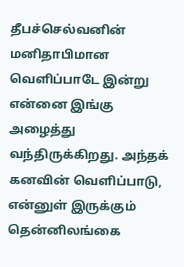தீபச்செல்வனின் மனிதாபிமான வெளிப்பாடே இன்று என்னை இங்கு அழைத்து வந்திருக்கிறது. அந்தக் கனவின் வெளிப்பாடு, என்னுள் இருக்கும் தென்னிலங்கை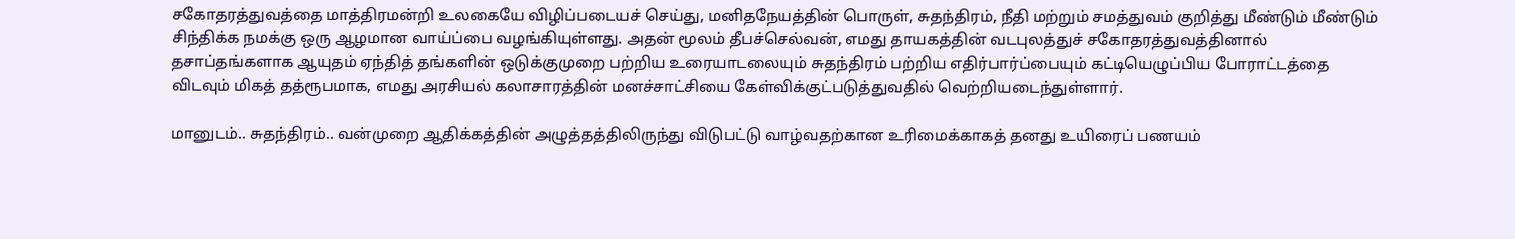சகோதரத்துவத்தை மாத்திரமன்றி உலகையே விழிப்படையச் செய்து, மனிதநேயத்தின் பொருள், சுதந்திரம், நீதி மற்றும் சமத்துவம் குறித்து மீண்டும் மீண்டும் சிந்திக்க நமக்கு ஒரு ஆழமான வாய்ப்பை வழங்கியுள்ளது. அதன் மூலம் தீபச்செல்வன், எமது தாயகத்தின் வடபுலத்துச் சகோதரத்துவத்தினால் தசாப்தங்களாக ஆயுதம் ஏந்தித் தங்களின் ஒடுக்குமுறை பற்றிய உரையாடலையும் சுதந்திரம் பற்றிய எதிர்பார்ப்பையும் கட்டியெழுப்பிய போராட்டத்தை விடவும் மிகத் தத்ரூபமாக, எமது அரசியல் கலாசாரத்தின் மனச்சாட்சியை கேள்விக்குட்படுத்துவதில் வெற்றியடைந்துள்ளார்.

மானுடம்.. சுதந்திரம்.. வன்முறை ஆதிக்கத்தின் அழுத்தத்திலிருந்து விடுபட்டு வாழ்வதற்கான உரிமைக்காகத் தனது உயிரைப் பணயம்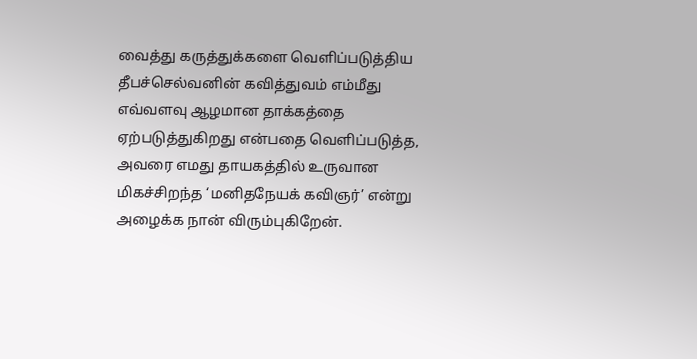வைத்து கருத்துக்களை வெளிப்படுத்திய தீபச்செல்வனின் கவித்துவம் எம்மீது எவ்வளவு ஆழமான தாக்கத்தை ஏற்படுத்துகிறது என்பதை வெளிப்படுத்த, அவரை எமது தாயகத்தில் உருவான மிகச்சிறந்த ‘மனிதநேயக் கவிஞர்’ என்று அழைக்க நான் விரும்புகிறேன்.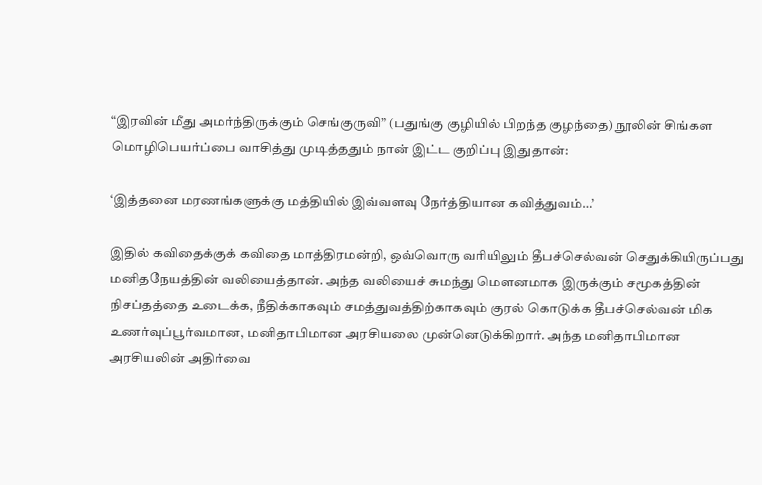“இரவின் மீது அமர்ந்திருக்கும் செங்குருவி” (பதுங்கு குழியில் பிறந்த குழந்தை) நூலின் சிங்கள மொழிபெயர்ப்பை வாசித்து முடித்ததும் நான் இட்ட குறிப்பு இதுதான்:

‘இத்தனை மரணங்களுக்கு மத்தியில் இவ்வளவு நேர்த்தியான கவித்துவம்…’

இதில் கவிதைக்குக் கவிதை மாத்திரமன்றி, ஒவ்வொரு வரியிலும் தீபச்செல்வன் செதுக்கியிருப்பது மனிதநேயத்தின் வலியைத்தான். அந்த வலியைச் சுமந்து மௌனமாக இருக்கும் சமூகத்தின் நிசப்தத்தை உடைக்க, நீதிக்காகவும் சமத்துவத்திற்காகவும் குரல் கொடுக்க தீபச்செல்வன் மிக உணர்வுப்பூர்வமான, மனிதாபிமான அரசியலை முன்னெடுக்கிறார். அந்த மனிதாபிமான அரசியலின் அதிர்வை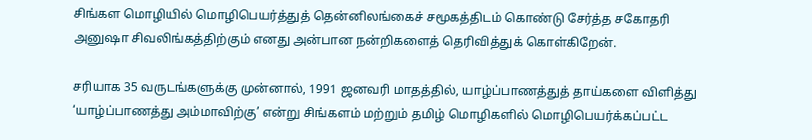சிங்கள மொழியில் மொழிபெயர்த்துத் தென்னிலங்கைச் சமூகத்திடம் கொண்டு சேர்த்த சகோதரி அனுஷா சிவலிங்கத்திற்கும் எனது அன்பான நன்றிகளைத் தெரிவித்துக் கொள்கிறேன்.

சரியாக 35 வருடங்களுக்கு முன்னால், 1991 ஜனவரி மாதத்தில், யாழ்ப்பாணத்துத் தாய்களை விளித்து ‘யாழ்ப்பாணத்து அம்மாவிற்கு’ என்று சிங்களம் மற்றும் தமிழ் மொழிகளில் மொழிபெயர்க்கப்பட்ட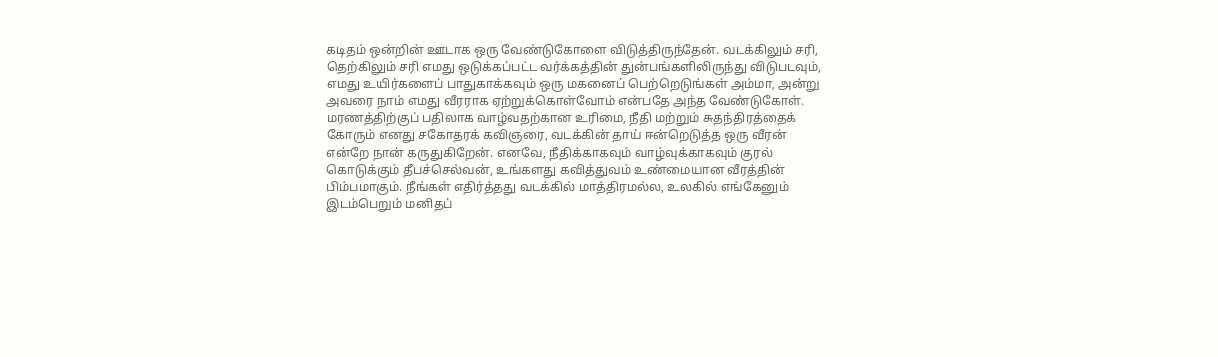கடிதம் ஒன்றின் ஊடாக ஒரு வேண்டுகோளை விடுத்திருந்தேன். வடக்கிலும் சரி, தெற்கிலும் சரி எமது ஒடுக்கப்பட்ட வர்க்கத்தின் துன்பங்களிலிருந்து விடுபடவும், எமது உயிர்களைப் பாதுகாக்கவும் ஒரு மகனைப் பெற்றெடுங்கள் அம்மா, அன்று அவரை நாம் எமது வீரராக ஏற்றுக்கொள்வோம் என்பதே அந்த வேண்டுகோள். மரணத்திற்குப் பதிலாக வாழ்வதற்கான உரிமை, நீதி மற்றும் சுதந்திரத்தைக் கோரும் எனது சகோதரக் கவிஞரை, வடக்கின் தாய் ஈன்றெடுத்த ஒரு வீரன் என்றே நான் கருதுகிறேன். எனவே, நீதிக்காகவும் வாழ்வுக்காகவும் குரல் கொடுக்கும் தீபச்செல்வன், உங்களது கவித்துவம் உண்மையான வீரத்தின் பிம்பமாகும். நீங்கள் எதிர்த்தது வடக்கில் மாத்திரமல்ல, உலகில் எங்கேனும் இடம்பெறும் மனிதப்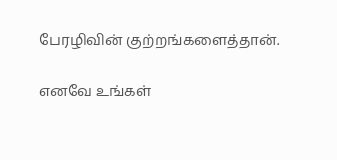பேரழிவின் குற்றங்களைத்தான்.

எனவே உங்கள்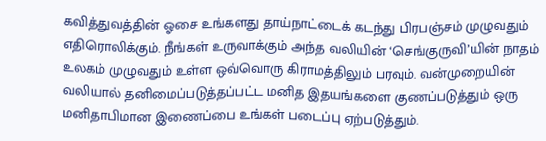கவித்துவத்தின் ஓசை உங்களது தாய்நாட்டைக் கடந்து பிரபஞ்சம் முழுவதும் எதிரொலிக்கும். நீங்கள் உருவாக்கும் அந்த வலியின் ‘செங்குருவி’யின் நாதம் உலகம் முழுவதும் உள்ள ஒவ்வொரு கிராமத்திலும் பரவும். வன்முறையின் வலியால் தனிமைப்படுத்தப்பட்ட மனித இதயங்களை குணப்படுத்தும் ஒரு மனிதாபிமான இணைப்பை உங்கள் படைப்பு ஏற்படுத்தும்.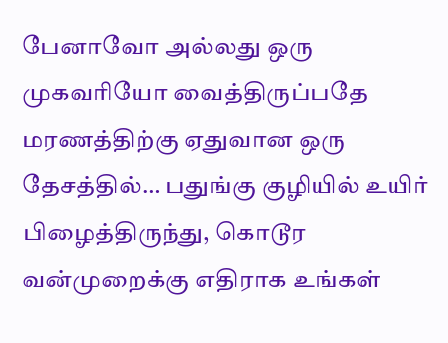பேனாவோ அல்லது ஒரு முகவரியோ வைத்திருப்பதே மரணத்திற்கு ஏதுவான ஒரு தேசத்தில்… பதுங்கு குழியில் உயிர் பிழைத்திருந்து, கொடூர வன்முறைக்கு எதிராக உங்கள்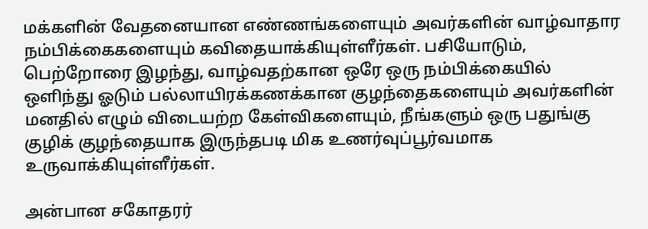மக்களின் வேதனையான எண்ணங்களையும் அவர்களின் வாழ்வாதார நம்பிக்கைகளையும் கவிதையாக்கியுள்ளீர்கள். பசியோடும், பெற்றோரை இழந்து, வாழ்வதற்கான ஒரே ஒரு நம்பிக்கையில் ஒளிந்து ஓடும் பல்லாயிரக்கணக்கான குழந்தைகளையும் அவர்களின் மனதில் எழும் விடையற்ற கேள்விகளையும், நீங்களும் ஒரு பதுங்கு குழிக் குழந்தையாக இருந்தபடி மிக உணர்வுப்பூர்வமாக உருவாக்கியுள்ளீர்கள்.

அன்பான சகோதரர்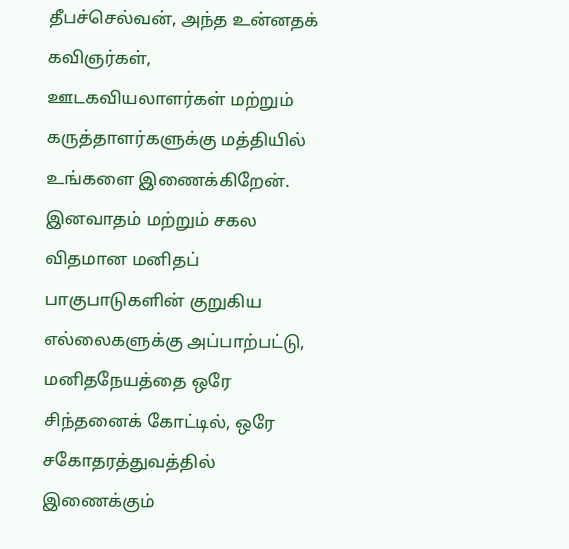தீபச்செல்வன், அந்த உன்னதக் கவிஞர்கள், ஊடகவியலாளர்கள் மற்றும் கருத்தாளர்களுக்கு மத்தியில் உங்களை இணைக்கிறேன். இனவாதம் மற்றும் சகல விதமான மனிதப் பாகுபாடுகளின் குறுகிய எல்லைகளுக்கு அப்பாற்பட்டு, மனிதநேயத்தை ஒரே சிந்தனைக் கோட்டில், ஒரே சகோதரத்துவத்தில் இணைக்கும்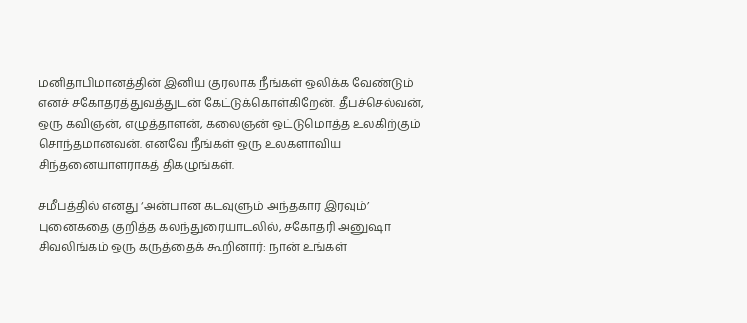மனிதாபிமானத்தின் இனிய குரலாக நீங்கள் ஒலிக்க வேண்டும் எனச் சகோதரத்துவத்துடன் கேட்டுக்கொள்கிறேன். தீபச்செல்வன், ஒரு கவிஞன், எழுத்தாளன், கலைஞன் ஒட்டுமொத்த உலகிற்கும் சொந்தமானவன். எனவே நீங்கள் ஒரு உலகளாவிய சிந்தனையாளராகத் திகழுங்கள்.

சமீபத்தில் எனது ‘அன்பான கடவுளும் அந்தகார இரவும்’ புனைகதை குறித்த கலந்துரையாடலில், சகோதரி அனுஷா சிவலிங்கம் ஒரு கருத்தைக் கூறினார்: நான் உங்கள்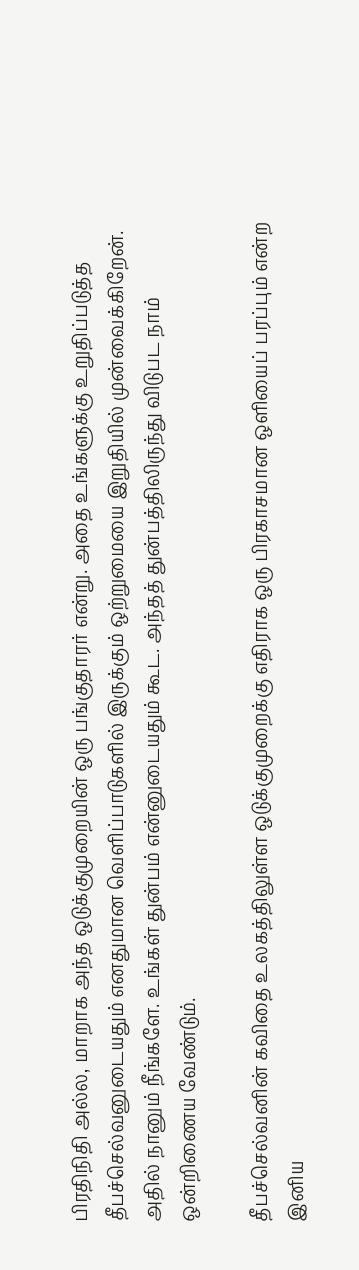பிரதிநிதி அல்ல, மாறாக அந்த ஒடுக்குமுறையின் ஒரு பங்குதாரர் என்று. அதை உங்களுக்கு உறுதிப்படுத்த தீபச்செல்வனுடையதும் எனதுமான வெளிப்பாடுகளில் இருக்கும் ஒற்றுமையை இறுதியில் முன்வைக்கிறேன். அதில் நானும் நீங்களே. உங்கள் துன்பம் என்னுடையதும் கூட. அந்தத் துன்பத்திலிருந்து விடுபட நாம் ஒன்றிணைய வேண்டும்.

தீபச்செல்வனின் கவிதை உலகத்திலுள்ள ஒடுக்குமுறைக்கு எதிராக ஒரு பிரகாசமான ஒளியைப் பரப்பும் என்ற இனிய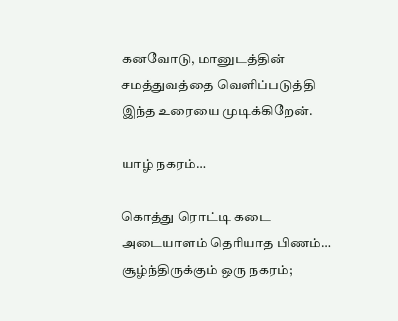கனவோடு, மானுடத்தின் சமத்துவத்தை வெளிப்படுத்தி இந்த உரையை முடிக்கிறேன்.

யாழ் நகரம்…

கொத்து ரொட்டி கடை அடையாளம் தெரியாத பிணம்… சூழ்ந்திருக்கும் ஒரு நகரம்;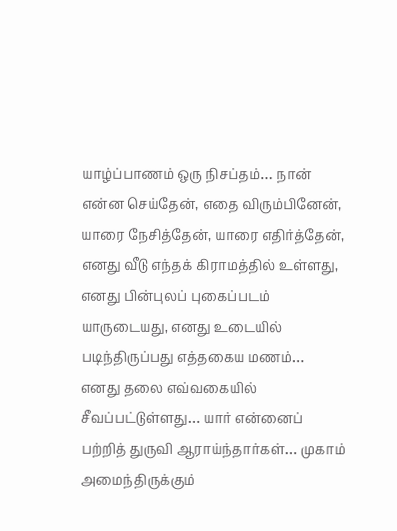யாழ்ப்பாணம் ஒரு நிசப்தம்… நான் என்ன செய்தேன், எதை விரும்பினேன், யாரை நேசித்தேன், யாரை எதிர்த்தேன், எனது வீடு எந்தக் கிராமத்தில் உள்ளது, எனது பின்புலப் புகைப்படம் யாருடையது, எனது உடையில் படிந்திருப்பது எத்தகைய மணம்… எனது தலை எவ்வகையில் சீவப்பட்டுள்ளது… யார் என்னைப் பற்றித் துருவி ஆராய்ந்தார்கள்… முகாம் அமைந்திருக்கும்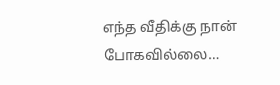எந்த வீதிக்கு நான் போகவில்லை…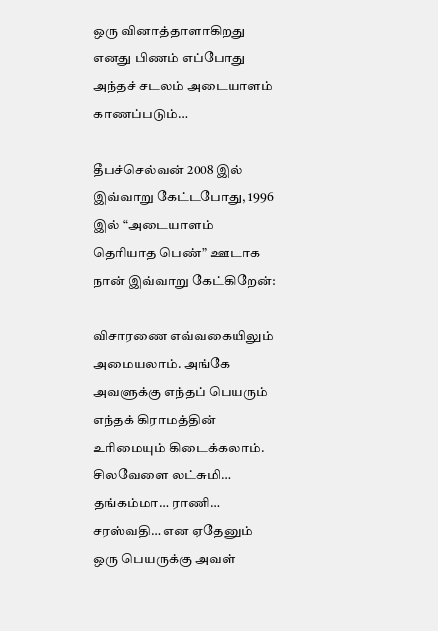ஒரு வினாத்தாளாகிறது எனது பிணம் எப்போது அந்தச் சடலம் அடையாளம் காணப்படும்…

தீபச்செல்வன் 2008 இல் இவ்வாறு கேட்டபோது, 1996 இல் “அடையாளம் தெரியாத பெண்” ஊடாக நான் இவ்வாறு கேட்கிறேன்:

விசாரணை எவ்வகையிலும் அமையலாம். அங்கே அவளுக்கு எந்தப் பெயரும் எந்தக் கிராமத்தின் உரிமையும் கிடைக்கலாம். சிலவேளை லட்சுமி… தங்கம்மா… ராணி… சரஸ்வதி… என ஏதேனும் ஒரு பெயருக்கு அவள்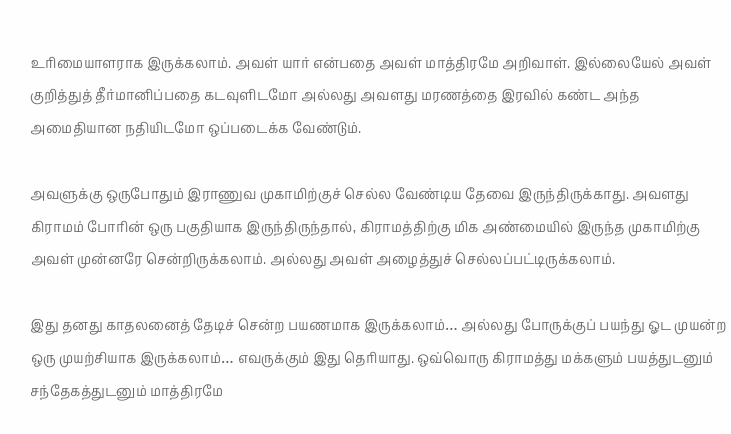உரிமையாளராக இருக்கலாம். அவள் யார் என்பதை அவள் மாத்திரமே அறிவாள். இல்லையேல் அவள் குறித்துத் தீர்மானிப்பதை கடவுளிடமோ அல்லது அவளது மரணத்தை இரவில் கண்ட அந்த அமைதியான நதியிடமோ ஒப்படைக்க வேண்டும்.

அவளுக்கு ஒருபோதும் இராணுவ முகாமிற்குச் செல்ல வேண்டிய தேவை இருந்திருக்காது. அவளது கிராமம் போரின் ஒரு பகுதியாக இருந்திருந்தால், கிராமத்திற்கு மிக அண்மையில் இருந்த முகாமிற்கு அவள் முன்னரே சென்றிருக்கலாம். அல்லது அவள் அழைத்துச் செல்லப்பட்டிருக்கலாம்.

இது தனது காதலனைத் தேடிச் சென்ற பயணமாக இருக்கலாம்… அல்லது போருக்குப் பயந்து ஓட முயன்ற ஒரு முயற்சியாக இருக்கலாம்… எவருக்கும் இது தெரியாது. ஒவ்வொரு கிராமத்து மக்களும் பயத்துடனும் சந்தேகத்துடனும் மாத்திரமே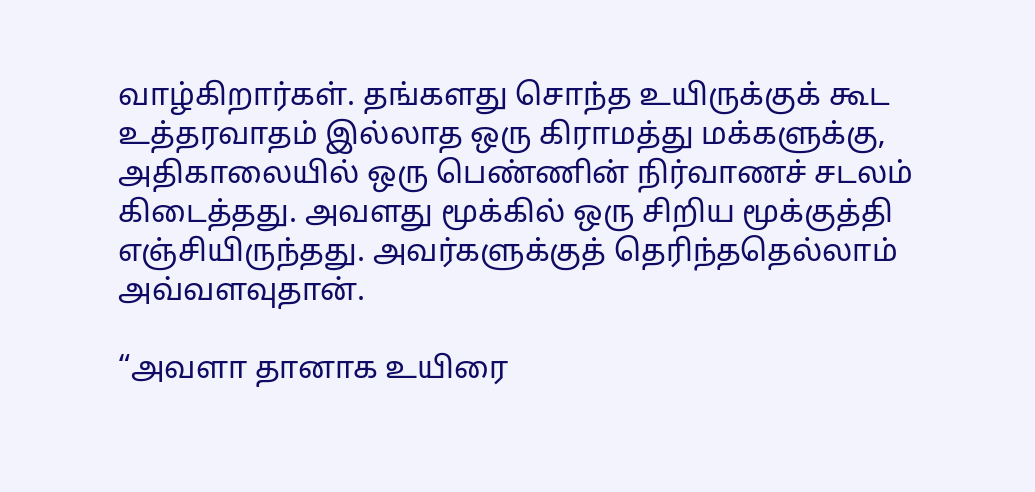வாழ்கிறார்கள். தங்களது சொந்த உயிருக்குக் கூட உத்தரவாதம் இல்லாத ஒரு கிராமத்து மக்களுக்கு, அதிகாலையில் ஒரு பெண்ணின் நிர்வாணச் சடலம் கிடைத்தது. அவளது மூக்கில் ஒரு சிறிய மூக்குத்தி எஞ்சியிருந்தது. அவர்களுக்குத் தெரிந்ததெல்லாம் அவ்வளவுதான்.

“அவளா தானாக உயிரை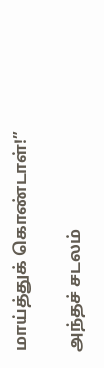மாய்த்துக் கொண்டாள்!”

அந்தச் சடலம்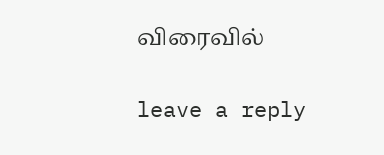விரைவில்

leave a reply